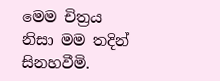මෙම චිත්‍රය නිසා මම තදින් සිනහවීමි.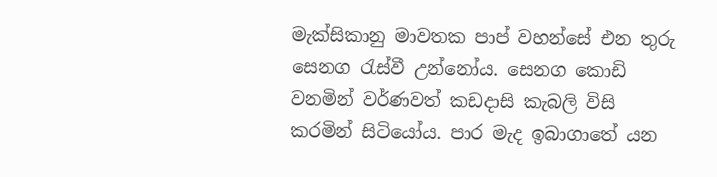මැක්සිකානු මාවතක පාප් වහන්සේ එන තුරු සෙනග රැස්වී උන්නෝය. සෙනග කොඩි වනමින් වර්ණවත් කඩදාසි කැබලි විසි කරමින් සිටියෝය. පාර මැද ඉබාගාතේ යන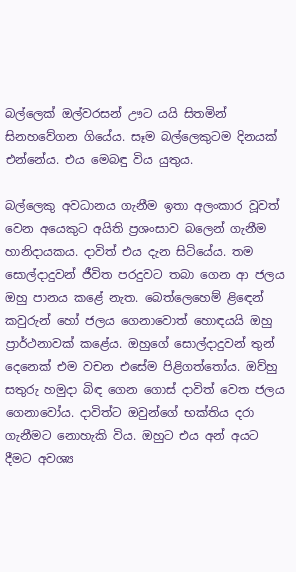බල්ලෙක් ඔල්වරසන් ඌට යයි සිතමින් සිනහවේගන ගියේය. සෑම බල්ලෙකුටම දිනයක් එන්නේය. එය මෙබඳු විය යුතුය.

බල්ලෙකු අවධානය ගැනීම ඉතා අලංකාර වූවත් වෙන අයෙකුට අයිති ප්‍රශංසාව බලෙන් ගැනීම හානිදායකය. දාවිත් එය දැන සිටියේය. තම සොල්දාදුවන් ජීවිත පරදුවට තබා ගෙන ආ ජලය ඔහු පානය කළේ නැත. බෙත්ලෙහෙම් ළිඳෙන් කවුරුන් හෝ ජලය ගෙනාවොත් හොඳයයි ඔහු ප්‍රාර්ථනාවක් කළේය. ඔහුගේ සොල්දාදුවන් තුන් දෙනෙක් එම වචන එසේම පිළිගත්තෝය. ඔව්හු සතුරු හමුදා බිඳ ගෙන ගොස් දාවිත් වෙත ජලය ගෙනාවෝය. දාවිත්ට ඔවුන්ගේ භක්තිය දරා ගැනීමට නොහැකි විය. ඔහුට එය අන් අයට දීමට අවශ්‍ය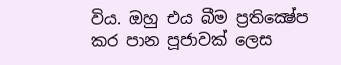විය. ඔහු එය බීම ප්‍රතික්‍ෂේප කර පාන පූජාවක් ලෙස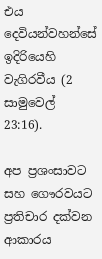එය දෙවියන්වහන්සේ ඉදිරියෙහි වැගිරවීය (2 සාමුවෙල් 23:16).

අප ප්‍රශංසාවට සහ ගෞරවයට ප්‍රතිචාර දක්වන ආකාරය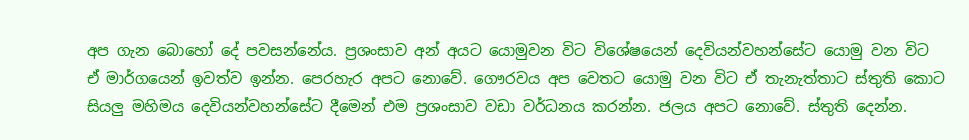අප ගැන බොහෝ දේ පවසන්නේය. ප්‍රශංසාව අන් අයට යොමුවන විට විශේෂයෙන් දෙවියන්වහන්සේට යොමු වන විට ඒ මාර්ගයෙන් ඉවත්ව ඉන්න. පෙරහැර අපට නොවේ. ගෞරවය අප වෙතට යොමු වන විට ඒ තැනැත්තාට ස්තුති කොට සියලු මහිමය දෙවියන්වහන්සේට දීමෙන් එම ප්‍රශංසාව වඩා වර්ධනය කරන්න. ජලය අපට නොවේ. ස්තුති දෙන්න.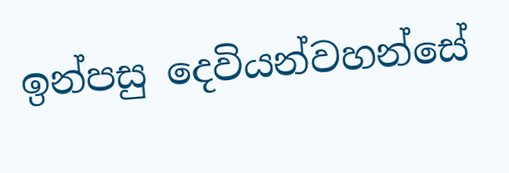ඉන්පසු දෙවියන්වහන්සේ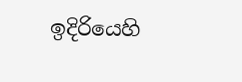ඉදිරියෙහි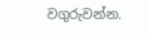වගුරුවන්න.